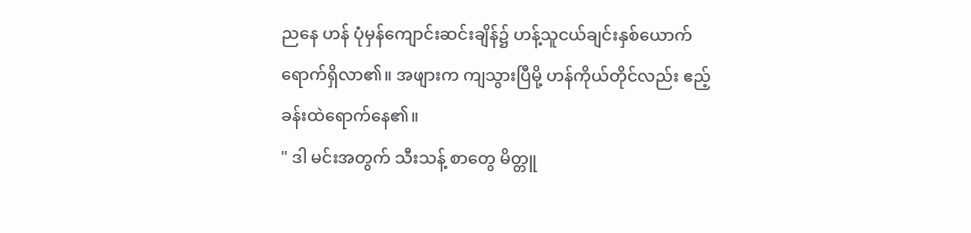ညနေ ဟန် ပုံမှန်ကျောင်းဆင်းချိန်၌ ဟန့်သူငယ်ချင်းနှစ်ယောက် ရောက်ရှိလာ၏။ အဖျားက ကျသွားပြီမို့ ဟန်ကိုယ်တိုင်လည်း ဧည့်ခန်းထဲရောက်နေ၏။
" ဒါ မင်းအတွက် သီးသန့် စာတွေ မိတ္တူ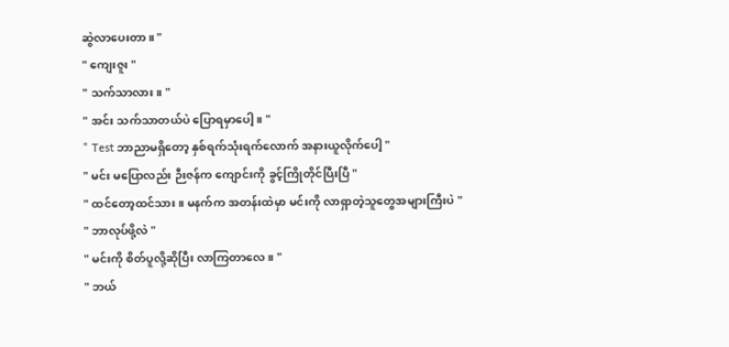ဆွဲလာပေးတာ။ "
" ကျေးဇူး "
" သက်သာလား။ "
" အင်း သက်သာတယ်ပဲ ပြောရမှာပေါ့။ "
" Test ဘာညာမရှိတော့ နှစ်ရက်သုံးရက်လောက် အနားယူလိုက်ပေါ့ "
" မင်း မပြောလည်း ဉီးဇန်က ကျောင်းကို ခွင့်ကြိုတိုင်ပြီးပြီ "
" ထင်တော့ထင်သား။ မနက်က အတန်းထဲမှာ မင်းကို လာရှာတဲ့သူတွေအများကြီးပဲ "
" ဘာလုပ်ဖို့လဲ "
" မင်းကို စိတ်ပူလို့ဆိုပြီး လာကြတာလေ။ "
" ဘယ်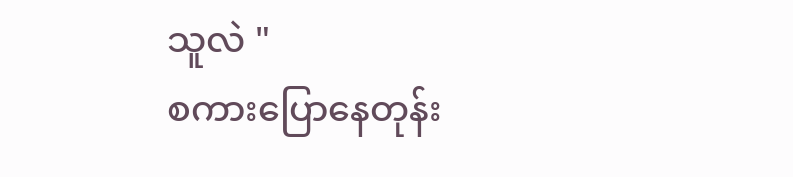သူလဲ "
စကားပြောနေတုန်း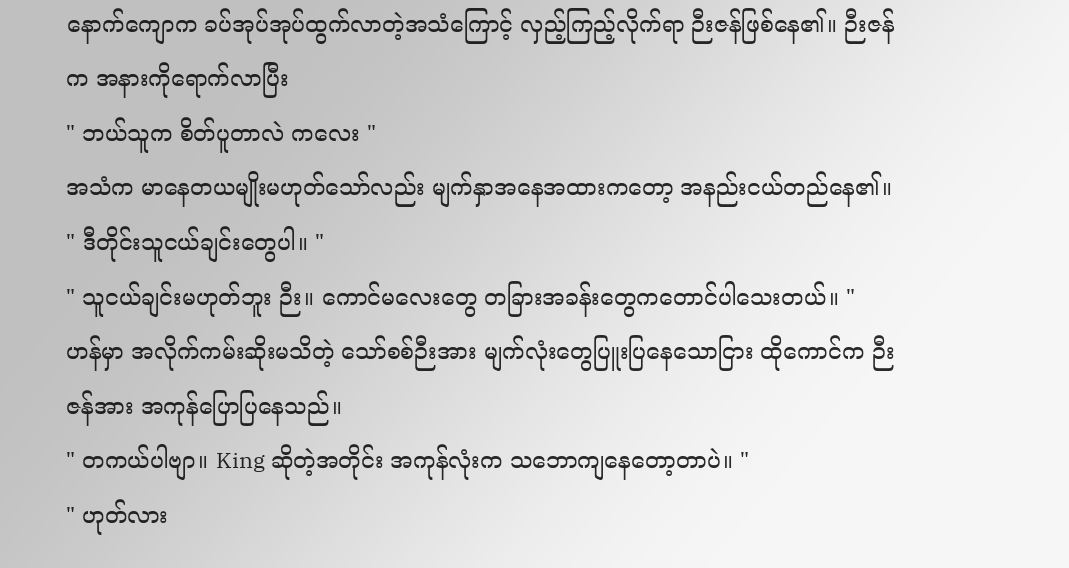နောက်ကျောက ခပ်အုပ်အုပ်ထွက်လာတဲ့အသံကြောင့် လှည့်ကြည့်လိုက်ရာ ဉီးဇန်ဖြစ်နေ၏။ ဉီးဇန်က အနားကိုရောက်လာပြီး
" ဘယ်သူက စိတ်ပူတာလဲ ကလေး "
အသံက မာနေတယမျိုးမဟုတ်သော်လည်း မျက်နှာအနေအထားကတော့ အနည်းငယ်တည်နေ၏။
" ဒီတိုင်းသူငယ်ချင်းတွေပါ။ "
" သူငယ်ချင်းမဟုတ်ဘူး ဉီး။ ကောင်မလေးတွေ တခြားအခန်းတွေကတောင်ပါသေးတယ်။ "
ဟန်မှာ အလိုက်ကမ်းဆိုးမသိတဲ့ သော်စစ်ဉီးအား မျက်လုံးတွေပြူးပြနေသောငြား ထိုကောင်က ဉီးဇန်အား အကုန်ပြောပြနေသည်။
" တကယ်ပါဗျာ။ King ဆိုတဲ့အတိုင်း အကုန်လုံးက သဘောကျနေတော့တာပဲ။ "
" ဟုတ်လား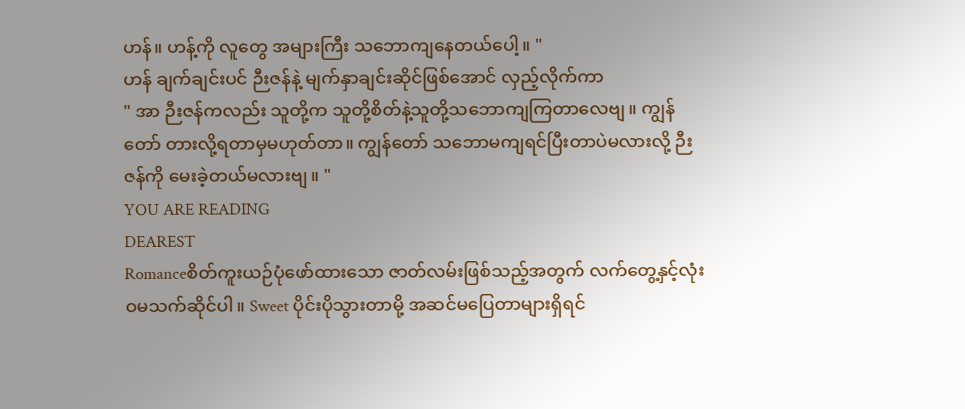ဟန်။ ဟန့်ကို လူတွေ အများကြီး သဘောကျနေတယ်ပေါ့။ "
ဟန် ချက်ချင်းပင် ဉီးဇန်နဲ့ မျက်နှာချင်းဆိုင်ဖြစ်အောင် လှည့်လိုက်ကာ
" အာ ဉီးဇန်ကလည်း သူတို့က သူတို့စိတ်နဲ့သူတို့သဘောကျကြတာလေဗျ။ ကျွန်တော် တားလို့ရတာမှမဟုတ်တာ။ ကျွန်တော် သဘောမကျရင်ပြီးတာပဲမလားလို့ ဉီးဇန်ကို မေးခဲ့တယ်မလားဗျ။ "
YOU ARE READING
DEAREST
Romanceစိတ်ကူးယဉ်ပုံဖော်ထားသော ဇာတ်လမ်းဖြစ်သည့်အတွက် လက်တွေ့နှင့်လုံးဝမသက်ဆိုင်ပါ။ Sweet ပိုင်းပိုသွားတာမို့ အဆင်မပြေတာများရှိရင်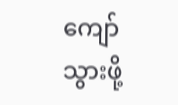ကျော်သွားဖို့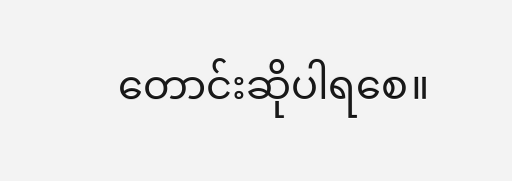တောင်းဆိုပါရစေ။